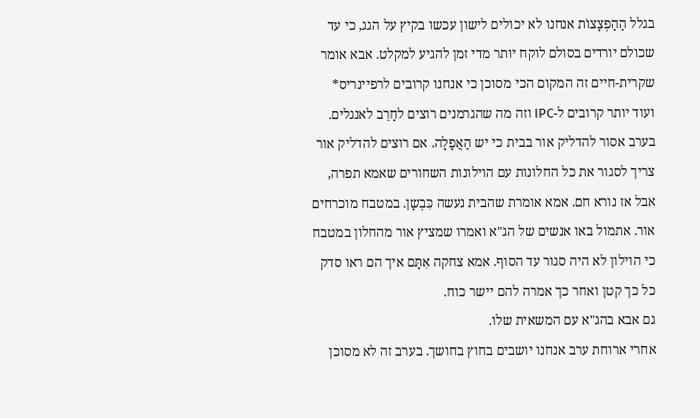בגלל הַהַפְצָצוֹת אנחנו לא יכולים לישון עכשו בקיץ על הגג, כי עד שכולם יורדים בסולם לוקח יותר מדי זמן להגיע למקלט. אבא אומר שקרית-חיים זה המקום הכי מסוכן כי אנחנו קרובים לרפיינריס* ועוד יותר קרובים ל-IPC וזה מה שהגרמנים רוצים לחַרֵב לאנגלים.
בערב אסור להדליק אור בבית כי יש הַאֲפָלָה. אם רוצים להדליק אור צריך לסגור את כל החלונות עם הוילונות השחורים שאמא תפרה, אבל אז נורא חם. אמא אומרת שהבית נעשה כִּבְשָן. במטבח מוכרחים אור. אתמול באו אנשים של הג"א ואמרו שמציץ אור מהחלון במטבח כי הוילון לא היה סגור עד הסוף. אמא צחקה אִתָּם איך הם ראו סדק כל כך קטן ואחר כך אמרה להם יישר כוח.
גם אבא בהג"א עם המשאית שלו.
אחרי ארוחת ערב אנחנו יושבים בחוץ בחושך. בערב זה לא מסוכן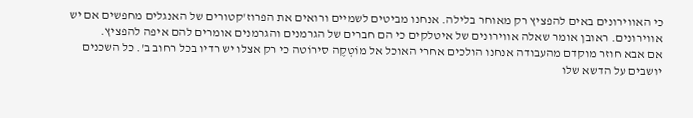כי האווירונים באים להפציץ רק מאוחר בלילה. אנחנו מביטים לשמיים ורואים את הפרוז'קטורים של האנגלים מחפשים אם יש אווירונים. ראובן אומר שאלה אווירונים של איטלקים כי הם חברים של הגרמנים והגרמנים אומרים להם איפה להפציץ.
אם אבא חוזר מוקדם מהעבודה אנחנו הולכים אחרי האוכל אל מוֹטְקֶה סירוֹטה כי רק אצלו יש רדיו בכל רחוב ב'. כל השכנים יושבים על הדשא שלו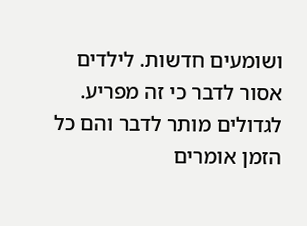ושומעים חדשות. לילדים אסור לדבר כי זה מפריע. לגדולים מותר לדבר והם כל הזמן אומרים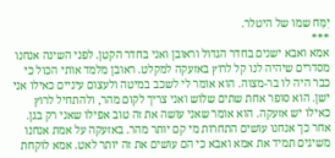יִמַּח שמו של היטלר.
***
אמא ואבא ישנים בחדר הגדול וראובן ואני בחדר הקטן. לפני השינה אנחנו מסדרים שיהיה לנו קל לרוץ באזעקה למקלט. ראובן מלמד אותי הכול כי כבר היה לו בר-מצוה. הוא אומר לי לשכב במיטה ולעצום עיניים כאילו אני ישן. הוא סופר אחת שתים שלוש ואני צריך לקום מהר, ולהתחיל לרוץ כאילו יש אזעקה. הוא אומר שאני עושה את זה טוב אפילו שאני רק בגן. אחר כך אנחנו עושים התחרות מי קם יותר מהר. באזעקה על אמת אנחנו משיגים תמיד את אמא ואבא כי הם עושים את זה יותר לאט. אמא לוקחת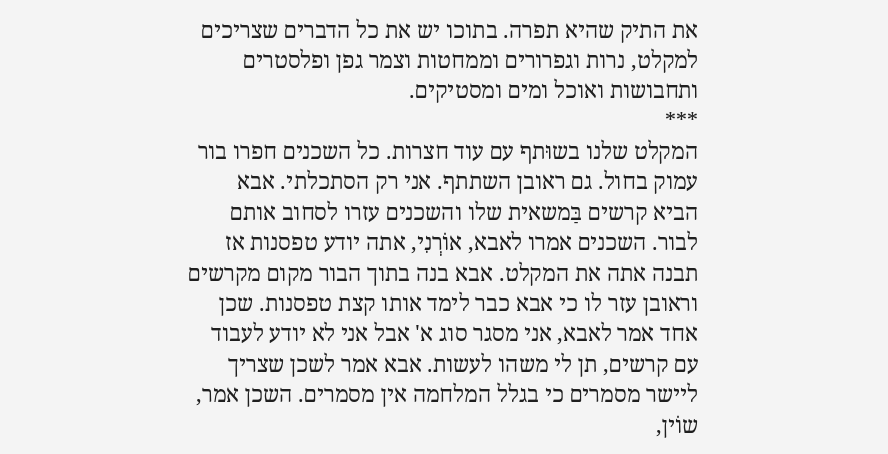את התיק שהיא תפרה. בתוכו יש את כל הדברים שצריכים למקלט, נרות וגפרורים וממחטות וצמר גפן ופלסטרים ותחבושות ואוכל ומים ומסטיקים.
***
המקלט שלנו בשוּתף עם עוד חצרות. כל השכנים חפרו בור עמוק בחול. גם ראובן השתתף. אני רק הסתכלתי. אבא הביא קרשים בַּמשאית שלו והשכנים עזרו לסחוב אותם לבור. השכנים אמרו לאבא, אוֹרְנִי, אתה יודע טפסנות אז תבנה אתה את המקלט. אבא בנה בתוך הבור מקום מקרשים וראובן עזר לו כי אבא כבר לימד אותו קצת טפסנות. שכן אחד אמר לאבא, אני מסגר סוג א' אבל אני לא יודע לעבוד עם קרשים, תן לי משהו לעשות. אבא אמר לשכן שצריך ליישר מסמרים כי בגלל המלחמה אין מסמרים. השכן אמר, שוֹין,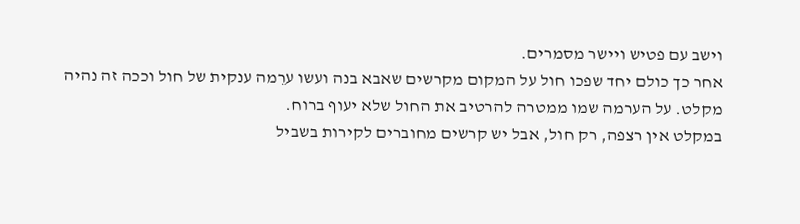וישב עם פטיש ויישר מסמרים.
אחר כך כולם יחד שפכו חול על המקום מקרשים שאבא בנה ועשו ערֵמה ענקית של חול וככה זה נהיה מקלט. על הערמה שמו ממטרה להרטיב את החול שלא יעוף ברוח.
במקלט אין רצפה, רק חול, אבל יש קרשים מחוברים לקירות בשביל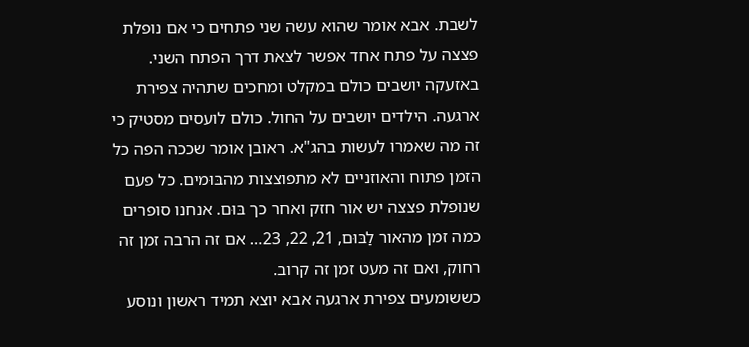לשבת. אבא אומר שהוא עשה שני פתחים כי אם נופלת פצצה על פתח אחד אפשר לצאת דרך הפתח השני.
באזעקה יושבים כולם במקלט ומחכים שתהיה צפירת ארגעה. הילדים יושבים על החול. כולם לועסים מסטיק כי זה מה שאמרו לעשות בהג"א. ראובן אומר שככה הפה כל הזמן פתוח והאוזניים לא מתפוצצות מהבּוּמים. כל פעם שנופלת פצצה יש אור חזק ואחר כך בּוּם. אנחנו סופרים כמה זמן מהאור לַבּוּם, 21, 22, 23… אם זה הרבה זמן זה רחוק, ואם זה מעט זמן זה קרוב.
כששומעים צפירת ארגעה אבא יוצא תמיד ראשון ונוסע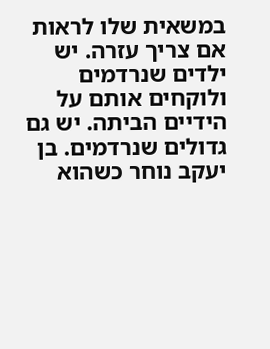במשאית שלו לראות אם צריך עזרה. יש ילדים שנרדמים ולוקחים אותם על הידיים הביתה. יש גם גדולים שנרדמים. בן יעקב נוחר כשהוא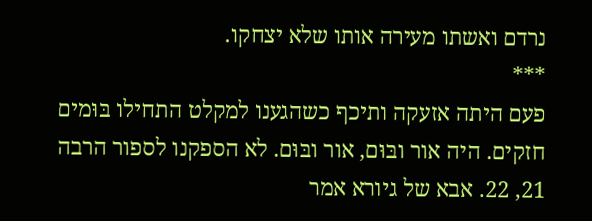נרדם ואשתו מעירה אותו שלא יצחקו.
***
פעם היתה אזעקה ותיכף כשהגענו למקלט התחילו בּוּמים חזקים. היה אור ובּוּם, אור ובּוּם. לא הספקנו לספור הרבה 21, 22. אבא של גיורא אמר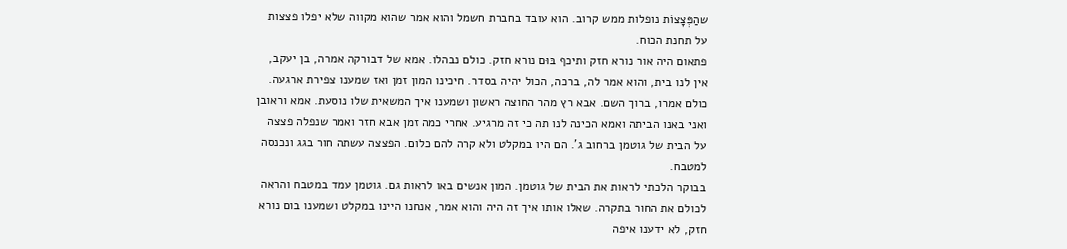שהַפְּצָצוֹת נופלות ממש קרוב. הוא עובד בחברת חשמל והוא אמר שהוא מקווה שלא יפלו פצצות על תחנת הכוח.
פתאום היה אור נורא חזק ותיכף בּוּם נורא חזק. כולם נבהלו. אמא של דבורקה אמרה, בן יעקב, אין לנו בית, והוא אמר לה, ברכה, הכול יהיה בסדר. חיכינו המון זמן ואז שמענו צפירת ארגעה. כולם אמרו, ברוך השם. אבא רץ מהר החוצה ראשון ושמענו איך המשאית שלו נוסעת. אמא וראובן ואני באנו הביתה ואמא הכינה לנו תה כי זה מרגיע. אחרי כמה זמן אבא חזר ואמר שנפלה פצצה על הבית של גוטמן ברחוב ג'. הם היו במקלט ולא קרה להם כלום. הפצצה עשתה חור בגג ונכנסה למטבח.
בבוקר הלכתי לראות את הבית של גוטמן. המון אנשים באו לראות גם. גוטמן עמד במטבח והראה לכולם את החור בתקרה. שאלו אותו איך זה היה והוא אמר, אנחנו היינו במקלט ושמענו בום נורא חזק, לא ידענו איפה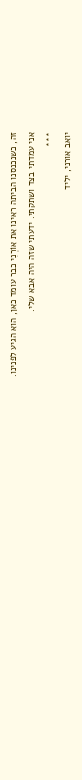זה, כשנכנסנו הביתה ראינו את אוֹרְנִי כבר עומד כאן, הוא הגיע לפנינו.
אני עמדתי בצד ושתקתי. ידעתי שזה היה אבא שלי.
***
יואב אורני, יליד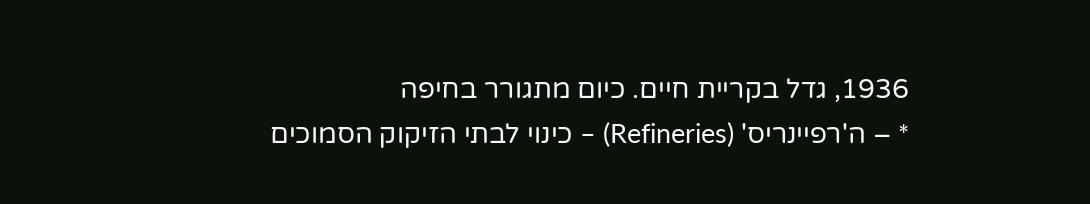1936, גדל בקריית חיים. כיום מתגורר בחיפה
* – ה'רפיינריס' (Refineries) – כינוי לבתי הזיקוק הסמוכים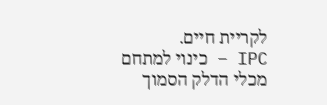לקריית חיים.
IPC – כינוי למתחם מכלי הדלק הסמוך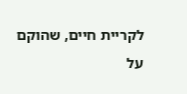לקריית חיים, שהוקם על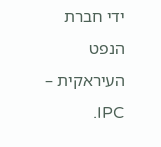ידי חברת הנפט העיראקית – IPC.